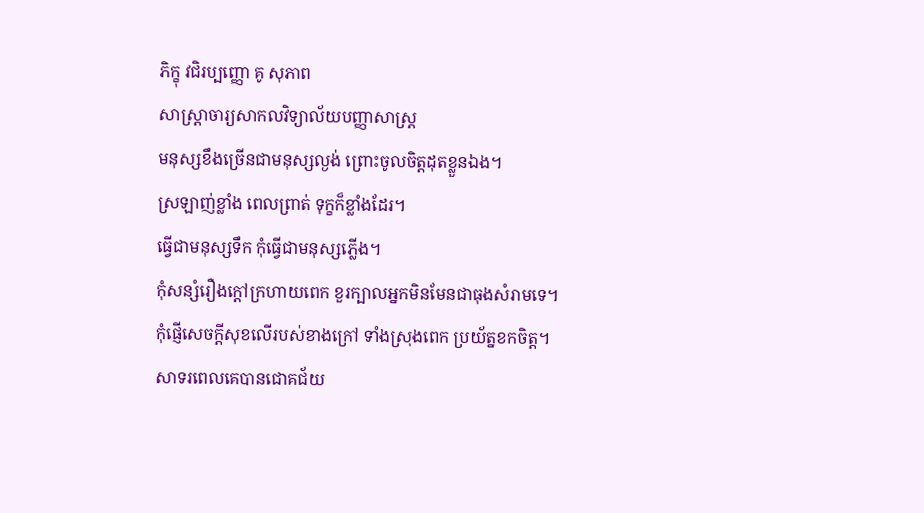ភិក្ខុ វជិរប្បញ្ញោ គូ សុភាព
សាស្ត្រាចារ្យសាកលវិទ្យាល័យបញ្ញាសាស្ត្រ
មនុស្សខឹងច្រើនជាមនុស្សល្ងង់ ព្រោះចូលចិត្តដុតខ្លួនឯង។
ស្រឡាញ់ខ្លាំង ពេលព្រាត់ ទុក្ខក៏ខ្លាំងដែរ។
ធ្វើជាមនុស្សទឹក កុំធ្វើជាមនុស្សភ្លើង។
កុំសន្សំរឿងក្តៅក្រហាយពេក ខួរក្បាលអ្នកមិនមែនជាធុងសំរាមទេ។
កុំផ្ញើសេចក្តីសុខលើរបស់ខាងក្រៅ ទាំងស្រុងពេក ប្រយ័ត្នខកចិត្ត។
សាទរពេលគេបានជោគជ័យ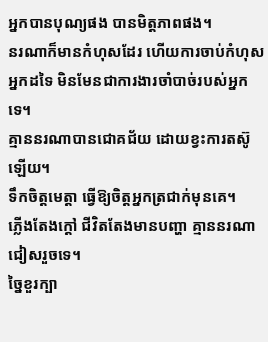អ្នកបានបុណ្យផង បានមិត្តភាពផង។
នរណាក៏មានកំហុសដែរ ហើយការចាប់កំហុសអ្នកដទៃ មិនមែនជាការងារចាំបាច់របស់អ្នកទេ។
គ្មាននរណាបានជោគជ័យ ដោយខ្វះការតស៊ូឡើយ។
ទឹកចិត្តមេត្តា ធ្វើឱ្យចិត្តអ្នកត្រជាក់មុនគេ។
ភ្លើងតែងក្តៅ ជីវិតតែងមានបញ្ហា គ្មាននរណាជៀសរួចទេ។
ច្នៃខួរក្បា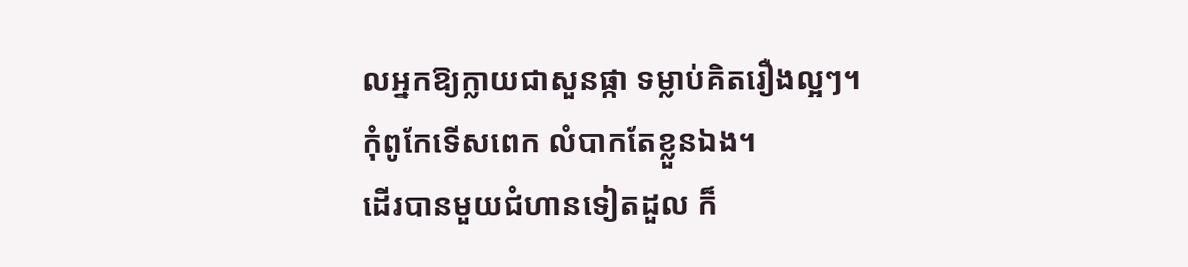លអ្នកឱ្យក្លាយជាសួនផ្កា ទម្លាប់គិតរឿងល្អៗ។
កុំពូកែទើសពេក លំបាកតែខ្លួនឯង។
ដើរបានមួយជំហានទៀតដួល ក៏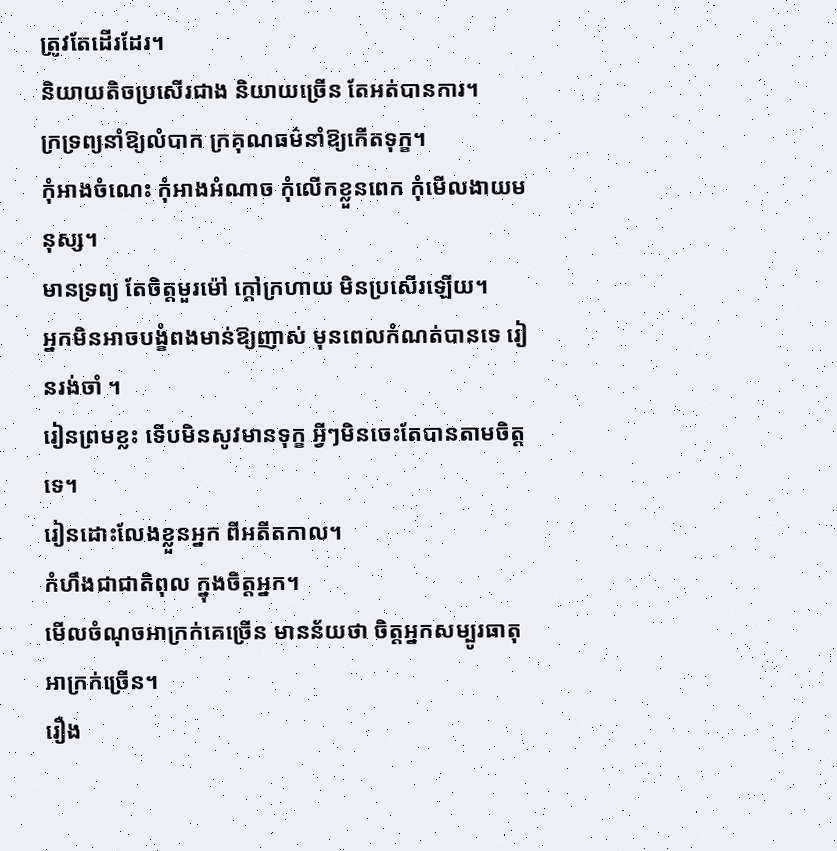ត្រូវតែដើរដែរ។
និយាយតិចប្រសើរជាង និយាយច្រើន តែអត់បានការ។
ក្រទ្រព្យនាំឱ្យលំបាក ក្រគុណធម៌នាំឱ្យកើតទុក្ខ។
កុំអាងចំណេះ កុំអាងអំណាច កុំលើកខ្លួនពេក កុំមើលងាយមនុស្ស។
មានទ្រព្យ តែចិត្តមួរម៉ៅ ក្តៅក្រហាយ មិនប្រសើរឡើយ។
អ្នកមិនអាចបង្ខំពងមាន់ឱ្យញាស់ មុនពេលកំណត់បានទេ រៀនរង់ចាំ ។
រៀនព្រមខ្លះ ទើបមិនសូវមានទុក្ខ អ្វីៗមិនចេះតែបានតាមចិត្តទេ។
រៀនដោះលែងខ្លួនអ្នក ពីអតីតកាល។
កំហឹងជាជាតិពុល ក្នុងចិត្តអ្នក។
មើលចំណុចអាក្រក់គេច្រើន មានន័យថា ចិត្តអ្នកសម្បូរធាតុអាក្រក់ច្រើន។
រឿង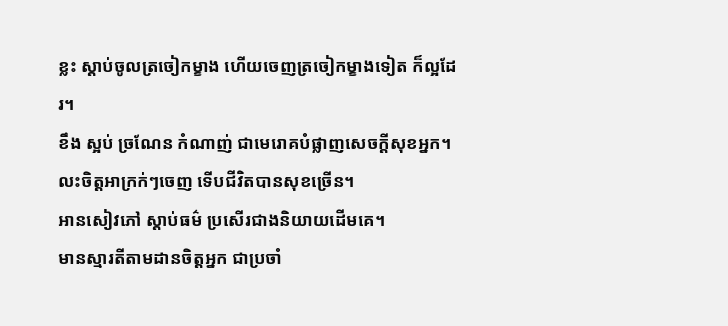ខ្លះ ស្តាប់ចូលត្រចៀកម្ខាង ហើយចេញត្រចៀកម្ខាងទៀត ក៏ល្អដែរ។
ខឹង ស្អប់ ច្រណែន កំណាញ់ ជាមេរោគបំផ្លាញសេចក្តីសុខអ្នក។
លះចិត្តអាក្រក់ៗចេញ ទើបជីវិតបានសុខច្រើន។
អានសៀវភៅ ស្តាប់ធម៌ ប្រសើរជាងនិយាយដើមគេ។
មានស្មារតីតាមដានចិត្តអ្នក ជាប្រចាំ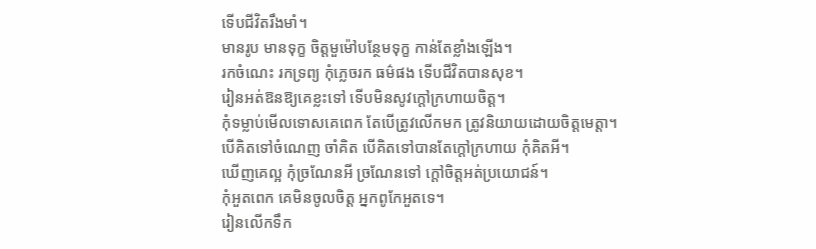ទើបជីវិតរឹងមាំ។
មានរូប មានទុក្ខ ចិត្តមួម៉ៅបន្ថែមទុក្ខ កាន់តែខ្លាំងឡើង។
រកចំណេះ រកទ្រព្យ កុំភ្លេចរក ធម៌ផង ទើបជីវិតបានសុខ។
រៀនអត់ឱនឱ្យគេខ្លះទៅ ទើបមិនសូវក្តៅក្រហាយចិត្ត។
កុំទម្លាប់មើលទោសគេពេក តែបើត្រូវលើកមក ត្រូវនិយាយដោយចិត្តមេត្តា។
បើគិតទៅចំណេញ ចាំគិត បើគិតទៅបានតែក្តៅក្រហាយ កុំគិតអី។
ឃើញគេល្អ កុំច្រណែនអី ច្រណែនទៅ ក្តៅចិត្តអត់ប្រយោជន៍។
កុំអួតពេក គេមិនចូលចិត្ត អ្នកពូកែអួតទេ។
រៀនលើកទឹក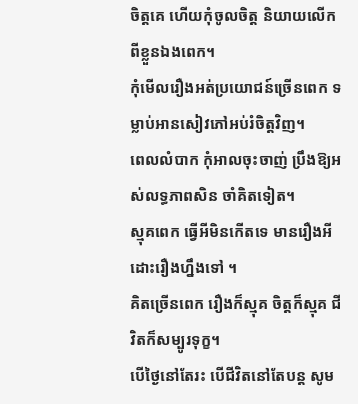ចិត្តគេ ហើយកុំចូលចិត្ត និយាយលើកពីខ្លួនឯងពេក។
កុំមើលរឿងអត់ប្រយោជន៍ច្រើនពេក ទម្លាប់អានសៀវភៅអប់រំចិត្តវិញ។
ពេលលំបាក កុំអាលចុះចាញ់ ប្រឹងឱ្យអស់លទ្ធភាពសិន ចាំគិតទៀត។
ស្មុគពេក ធ្វើអីមិនកើតទេ មានរឿងអី ដោះរឿងហ្នឹងទៅ ។
គិតច្រើនពេក រឿងក៏ស្មុគ ចិត្តក៏ស្មុគ ជីវិតក៏សម្បូរទុក្ខ។
បើថ្ងៃនៅតែរះ បើជីវិតនៅតែបន្ត សូម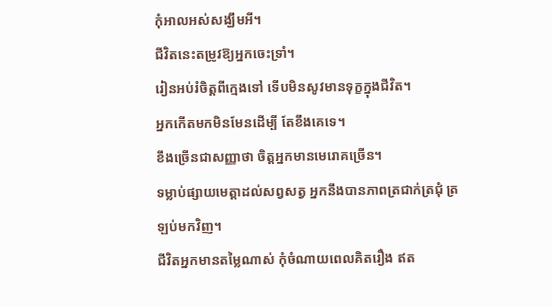កុំអាលអស់សង្ឃឹមអី។
ជីវិតនេះតម្រូវឱ្យអ្នកចេះទ្រាំ។
រៀនអប់រំចិត្តពីក្មេងទៅ ទើបមិនសូវមានទុក្ខក្នុងជីវិត។
អ្នកកើតមកមិនមែនដើម្បី តែខឹងគេទេ។
ខឹងច្រើនជាសញ្ញាថា ចិត្តអ្នកមានមេរោគច្រើន។
ទម្លាប់ផ្សាយមេត្តាដល់សព្វសត្វ អ្នកនឹងបានភាពត្រជាក់ត្រជុំ ត្រឡប់មកវិញ។
ជីវិតអ្នកមានតម្លៃណាស់ កុំចំណាយពេលគិតរឿង ឥត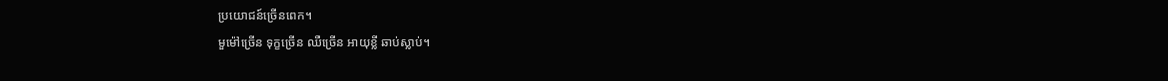ប្រយោជន៍ច្រើនពេក។
មួម៉ៅច្រើន ទុក្ខច្រើន ឈឺច្រើន អាយុខ្លី ឆាប់ស្លាប់។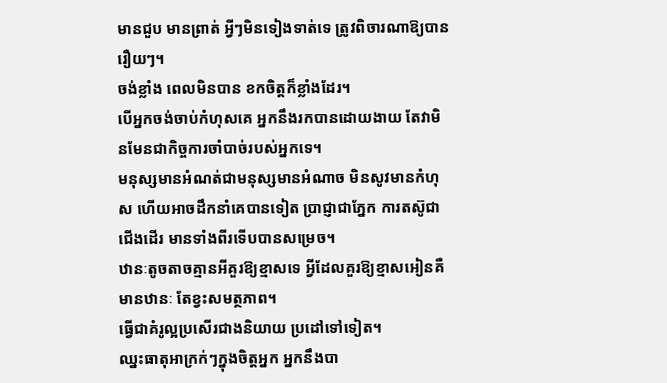មានជួប មានព្រាត់ អ្វីៗមិនទៀងទាត់ទេ ត្រូវពិចារណាឱ្យបានរឿយៗ។
ចង់ខ្លាំង ពេលមិនបាន ខកចិត្តក៏ខ្លាំងដែរ។
បើអ្នកចង់ចាប់កំហុសគេ អ្នកនឹងរកបានដោយងាយ តែវាមិនមែនជាកិច្ចការចាំបាច់របស់អ្នកទេ។
មនុស្សមានអំណត់ជាមនុស្សមានអំណាច មិនសូវមានកំហុស ហើយអាចដឹកនាំគេបានទៀត ប្រាជ្ញាជាភ្នែក ការតស៊ូជាជើងដើរ មានទាំងពីរទើបបានសម្រេច។
ឋានៈតូចតាចគ្មានអីគួរឱ្យខ្មាសទេ អ្វីដែលគួរឱ្យខ្មាសអៀនគឺ មានឋានៈ តែខ្វះសមត្ថភាព។
ធ្វើជាគំរូល្អប្រសើរជាងនិយាយ ប្រដៅទៅទៀត។
ឈ្នះធាតុអាក្រក់ៗក្នុងចិត្តអ្នក អ្នកនឹងបា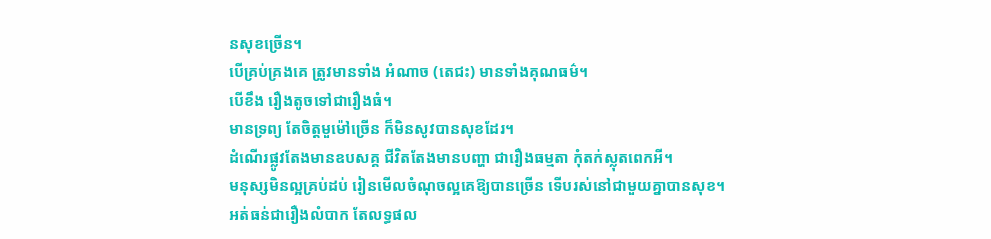នសុខច្រើន។
បើគ្រប់គ្រងគេ ត្រូវមានទាំង អំណាច (តេជះ) មានទាំងគុណធម៌។
បើខឹង រឿងតូចទៅជារឿងធំ។
មានទ្រព្យ តែចិត្តមួម៉ៅច្រើន ក៏មិនសូវបានសុខដែរ។
ដំណើរផ្លូវតែងមានឧបសគ្គ ជីវិតតែងមានបញ្ហា ជារឿងធម្មតា កុំតក់ស្លុតពេកអី។
មនុស្សមិនល្អគ្រប់ដប់ រៀនមើលចំណុចល្អគេឱ្យបានច្រើន ទើបរស់នៅជាមួយគ្នាបានសុខ។
អត់ធន់ជារឿងលំបាក តែលទ្ធផល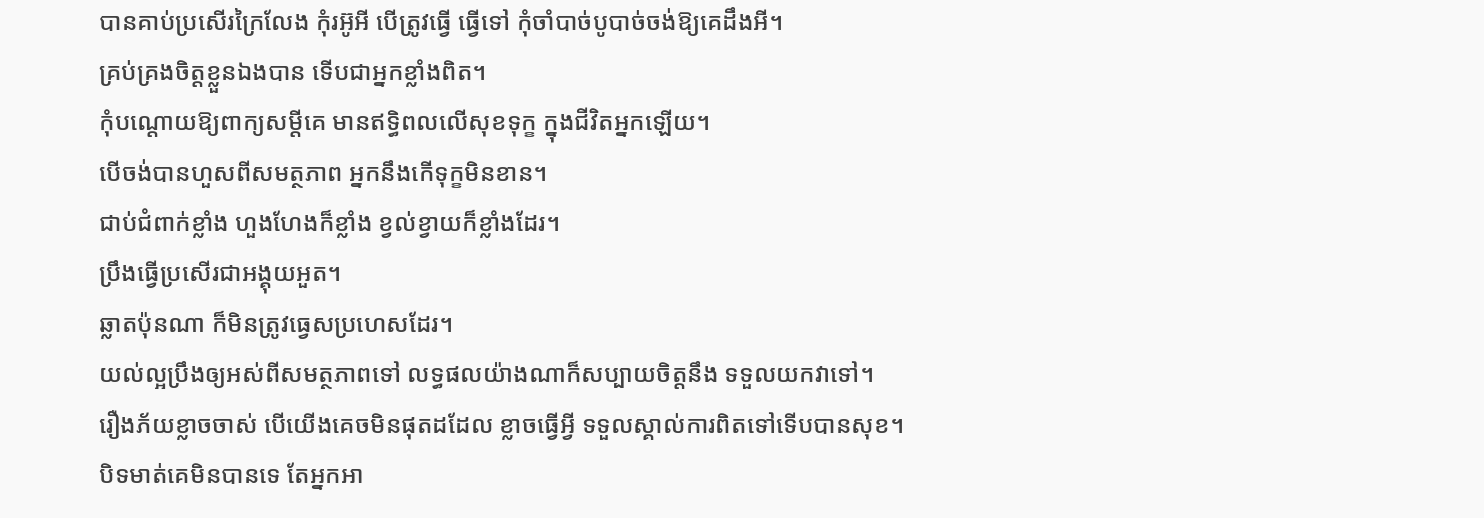បានគាប់ប្រសើរក្រៃលែង កុំរអ៊ូអី បើត្រូវធ្វើ ធ្វើទៅ កុំចាំបាច់បូបាច់ចង់ឱ្យគេដឹងអី។
គ្រប់គ្រងចិត្តខ្លួនឯងបាន ទើបជាអ្នកខ្លាំងពិត។
កុំបណ្តោយឱ្យពាក្យសម្តីគេ មានឥទ្ធិពលលើសុខទុក្ខ ក្នុងជីវិតអ្នកឡើយ។
បើចង់បានហួសពីសមត្ថភាព អ្នកនឹងកើទុក្ខមិនខាន។
ជាប់ជំពាក់ខ្លាំង ហួងហែងក៏ខ្លាំង ខ្វល់ខ្វាយក៏ខ្លាំងដែរ។
ប្រឹងធ្វើប្រសើរជាអង្គុយអួត។
ឆ្លាតប៉ុនណា ក៏មិនត្រូវធ្វេសប្រហេសដែរ។
យល់ល្អប្រឹងឲ្យអស់ពីសមត្ថភាពទៅ លទ្ធផលយ៉ាងណាក៏សប្បាយចិត្តនឹង ទទួលយកវាទៅ។
រឿងភ័យខ្លាចចាស់ បើយើងគេចមិនផុតដដែល ខ្លាចធ្វើអ្វី ទទួលស្គាល់ការពិតទៅទើបបានសុខ។
បិទមាត់គេមិនបានទេ តែអ្នកអា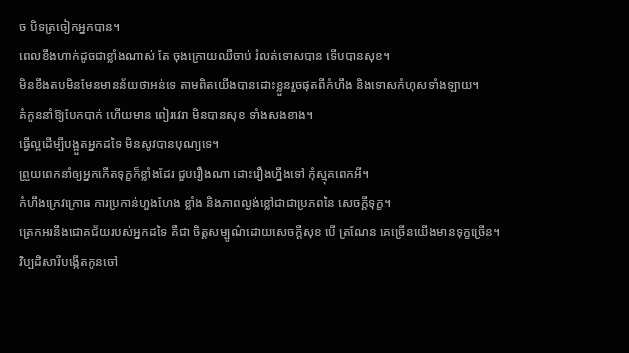ច បិទត្រចៀកអ្នកបាន។
ពេលខឹងហាក់ដូចជាខ្លាំងណាស់ តែ ចុងក្រោយឈឺចាប់ រំលត់ទោសបាន ទើបបានសុខ។
មិនខឹងតបមិនមែនមានន័យថាអន់ទេ តាមពិតយើងបានដោះខ្លួនរួចផុតពីកំហឹង និងទោសកំហុសទាំងឡាយ។
គំកូននាំឱ្យបែកបាក់ ហើយមាន ពៀរវេរា មិនបានសុខ ទាំងសងខាង។
ធ្វើល្អដើម្បីបង្អួតអ្នកដទៃ មិនសូវបានបុណ្យទេ។
ព្រួយពេកនាំឲ្យអ្នកកើតទុក្ខក៏ខ្លាំងដែរ ជួបរឿងណា ដោះរឿងហ្នឹងទៅ កុំស្មុគពេកអី។
កំហឹងក្រេវក្រោធ ការប្រកាន់ហួងហែង ខ្លាំង និងភាពល្ងង់ខ្លៅជាជាប្រភពនៃ សេចក្តីទុក្ខ។
ត្រេកអរនឹងជោគជ័យរបស់អ្នកដទៃ គឺជា ចិត្តសម្បូណ៌ដោយសេចក្តីសុខ បើ ត្រណែន គេច្រើនយើងមានទុក្ខច្រើន។
វិប្បដិសារីបង្កើតកូនចៅ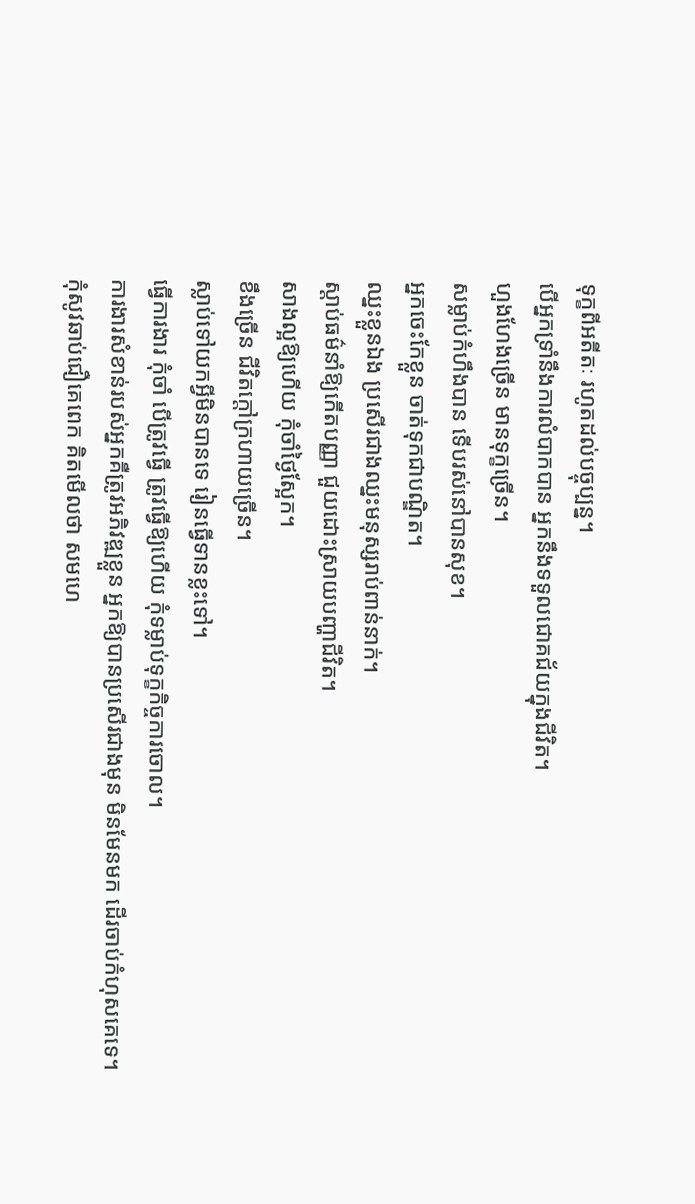ទុក្ខពីអតីតៈ រហូតដល់បច្ចុប្បន្ន។
បើអ្នកទ្រាំនឹងការលំបាកបាន អ្នកនឹងទទួលជោគជ័យក្នុងជីវិត។
ហួងហែងច្រើន មានទុក្ខច្រើន។
សម្លាប់កំហឹងបាន ទើបរស់នៅបានសុខ។
អ្នកចេះកែខ្លួន ចាត់ទុកជាបណ្ឌិត។
ឈ្នះខ្លួនឯង ប្រសើរជាងឈ្នះមនុស្សរាប់ពាន់នាក់។
ស្តាប់ធម៌នាំឱ្យកើតបញ្ញា ជួយដោះស្រាយបញ្ហាជីវិត។
សាងល្អឱ្យហើយ កុំចាំថ្ងៃស្អែក។
ខឹងច្រើន ជីវិតក្តៅក្រហាយច្រើន។
ស្លាប់ទៅយកអ្វីមិនបានទេ រៀនធ្វើទានខ្លះទៅ។
ធ្វើការងារ កុំចាំ បើត្រូវធ្វើ ត្រូវធ្វើឱ្យហើយ កុំទម្លាប់ទុក្ខកិច្ចការចោល។
ការងារសំខាន់របស់អ្នកគឺត្រូវអភិវឌ្ឍខ្លួន អ្នកឱ្យបានប្រសើរជាងមុន មិនមែនមក ដើរចាប់កំហុសគេទេ។
កុំសូវឆាប់ជឿគេពេក គិតមើលថា សមហេ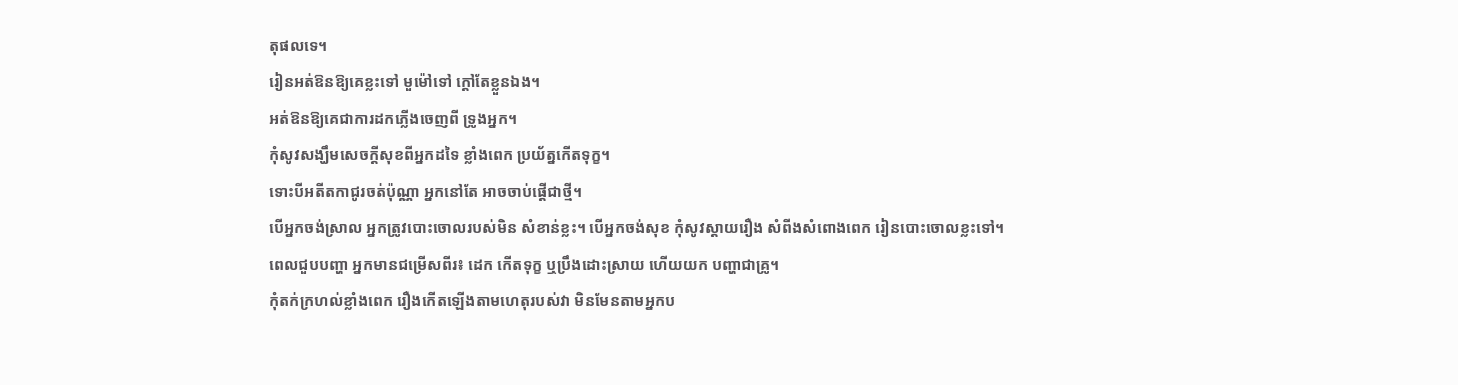តុផលទេ។
រៀនអត់ឱនឱ្យគេខ្លះទៅ មួម៉ៅទៅ ក្តៅតែខ្លួនឯង។
អត់ឱនឱ្យគេជាការដកភ្លើងចេញពី ទ្រូងអ្នក។
កុំសូវសង្ឃឹមសេចក្តីសុខពីអ្នកដទៃ ខ្លាំងពេក ប្រយ័ត្នកើតទុក្ខ។
ទោះបីអតីតកាជូរចត់ប៉ុណ្ណា អ្នកនៅតែ អាចចាប់ផ្តើជាថ្មី។
បើអ្នកចង់ស្រាល អ្នកត្រូវបោះចោលរបស់មិន សំខាន់ខ្លះ។ បើអ្នកចង់សុខ កុំសូវស្តាយរឿង សំពីងសំពោងពេក រៀនបោះចោលខ្លះទៅ។
ពេលជួបបញ្ហា អ្នកមានជម្រើសពីរ៖ ដេក កើតទុក្ខ ឬប្រឹងដោះស្រាយ ហើយយក បញ្ហាជាគ្រូ។
កុំតក់ក្រហល់ខ្លាំងពេក រឿងកើតឡើងតាមហេតុរបស់វា មិនមែនតាមអ្នកប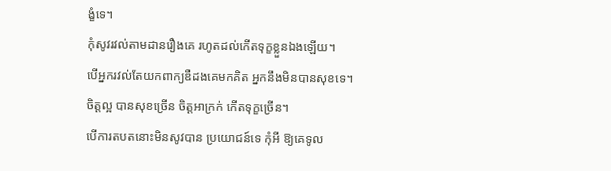ង្ខំទេ។
កុំសូវរវល់តាមដានរឿងគេ រហូតដល់កើតទុក្ខខ្លួនឯងឡើយ។
បើអ្នករវល់តែយកពាក្យឌឺដងគេមកគិត អ្នកនឹងមិនបានសុខទេ។
ចិត្តល្អ បានសុខច្រើន ចិត្តអាក្រក់ កើតទុក្ខច្រើន។
បើការតបតនោះមិនសូវបាន ប្រយោជន៍ទេ កុំអី ឱ្យគេទូល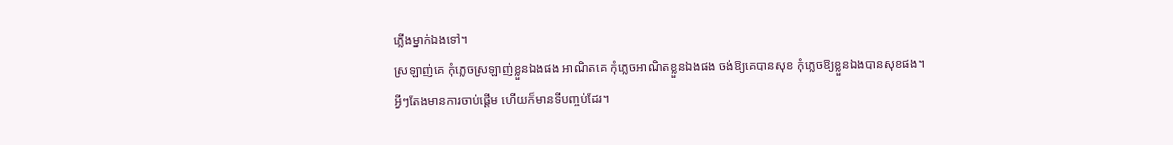ភ្លើងម្នាក់ឯងទៅ។
ស្រឡាញ់គេ កុំភ្លេចស្រឡាញ់ខ្លួនឯងផង អាណិតគេ កុំភ្លេចអាណិតខ្លួនឯងផង ចង់ឱ្យគេបានសុខ កុំភ្លេចឱ្យខ្លួនឯងបានសុខផង។
អ្វីៗតែងមានការចាប់ផ្តើម ហើយក៏មានទីបញ្ចប់ដែរ។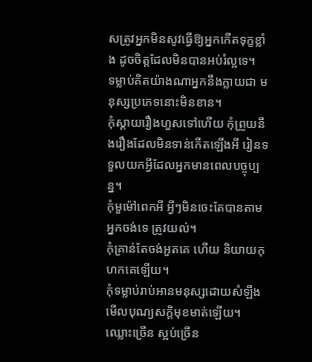សត្រូវអ្នកមិនសូវធ្វើឱ្យអ្នកកើតទុក្ខខ្លាំង ដូចចិត្តដែលមិនបានអប់រំល្អទេ។
ទម្លាប់គិតយ៉ាងណាអ្នកនឹងក្លាយជា មនុស្សប្រភេទនោះមិនខាន។
កុំស្តាយរឿងហួសទៅហើយ កុំព្រួយនឹងរឿងដែលមិនទាន់កើតឡើងអី រៀនទទួលយកអ្វីដែលអ្នកមានពេលបច្ចុប្បន្ន។
កុំមួម៉ៅពេកអី អ្វីៗមិនចេះតែបានតាមអ្នកចង់ទេ ត្រូវយល់។
កុំគ្រាន់តែចង់អួតគេ ហើយ និយាយកុហកគេឡើយ។
កុំទម្លាប់រាប់អានមនុស្សដោយសំឡឹង មើលបុណ្យសក្តិមុខមាត់ឡើយ។
ឈ្លោះច្រើន ស្អប់ច្រើន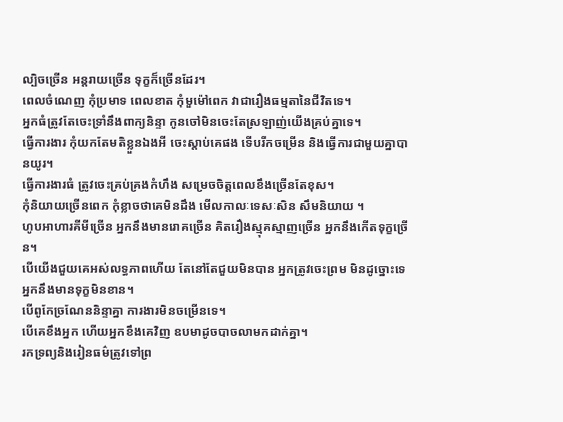ល្បិចច្រើន អន្តរាយច្រើន ទុក្ខក៏ច្រើនដែរ។
ពេលចំណេញ កុំប្រមាទ ពេលខាត កុំមួម៉ៅពេក វាជារឿងធម្មតានៃជីវិតទេ។
អ្នកធំត្រូវតែចេះទ្រាំនឹងពាក្យនិន្ទា កូនចៅមិនចេះតែស្រឡាញ់យើងគ្រប់គ្នាទេ។
ធ្វើការងារ កុំយកតែមតិខ្លួនឯងអី ចេះស្តាប់គេផង ទើបរីកចម្រើន និងធ្វើការជាមួយគ្នាបានយូរ។
ធ្វើការងារធំ ត្រូវចេះគ្រប់គ្រងកំហឹង សម្រេចចិត្តពេលខឹងច្រើនតែខុស។
កុំនិយាយច្រើនពេក កុំខ្លាចថាគេមិនដឹង មើលកាលៈទេសៈសិន សឹមនិយាយ ។
ហូបអាហារគីមីច្រើន អ្នកនឹងមានរោគច្រើន គិតរឿងស្មុគស្មាញច្រើន អ្នកនឹងកើតទុក្ខច្រើន។
បើយើងជួយគេអស់លទ្ធភាពហើយ តែនៅតែជួយមិនបាន អ្នកត្រូវចេះព្រម មិនដូច្នោះទេ អ្នកនឹងមានទុក្ខមិនខាន។
បើពូកែច្រណែននិន្ទាគ្នា ការងារមិនចម្រើនទេ។
បើគេខឹងអ្នក ហើយអ្នកខឹងគេវិញ ឧបមាដូចបាចលាមកដាក់គ្នា។
រកទ្រព្យនិងរៀនធម៌ត្រូវទៅព្រ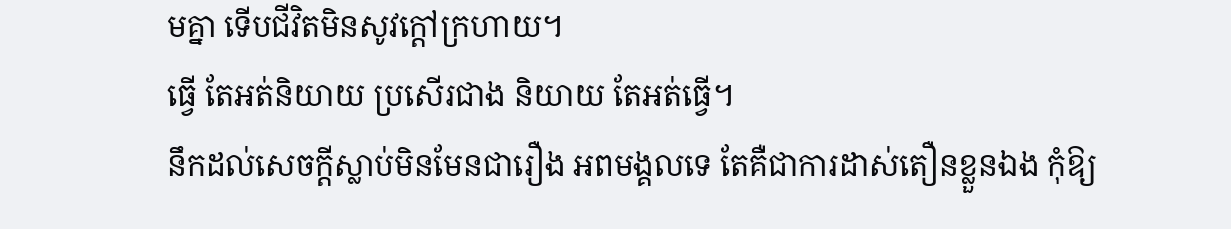មគ្នា ទើបជីវិតមិនសូវក្តៅក្រហាយ។
ធ្វើ តែអត់និយាយ ប្រសើរជាង និយាយ តែអត់ធ្វើ។
នឹកដល់សេចក្តីស្លាប់មិនមែនជារឿង អពមង្គលទេ តែគឺជាការដាស់តឿនខ្លួនឯង កុំឱ្យ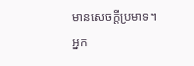មានសេចក្តីប្រមាទ។
អ្នក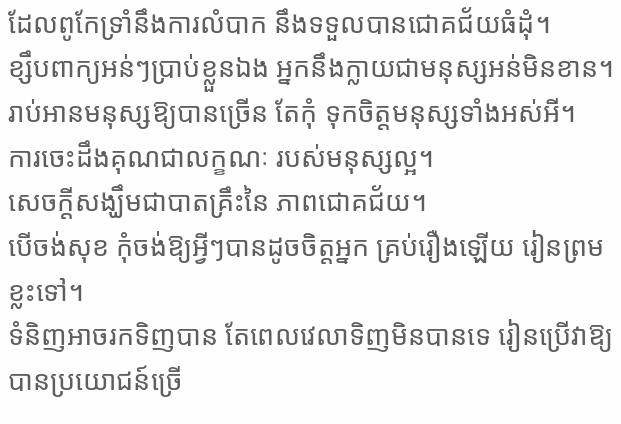ដែលពូកែទ្រាំនឹងការលំបាក នឹងទទួលបានជោគជ័យធំដុំ។
ខ្សឹបពាក្យអន់ៗប្រាប់ខ្លួនឯង អ្នកនឹងក្លាយជាមនុស្សអន់មិនខាន។
រាប់អានមនុស្សឱ្យបានច្រើន តែកុំ ទុកចិត្តមនុស្សទាំងអស់អី។
ការចេះដឹងគុណជាលក្ខណៈ របស់មនុស្សល្អ។
សេចក្តីសង្ឃឹមជាបាតគ្រឹះនៃ ភាពជោគជ័យ។
បើចង់សុខ កុំចង់ឱ្យអ្វីៗបានដូចចិត្តអ្នក គ្រប់រឿងឡើយ រៀនព្រមខ្លះទៅ។
ទំនិញអាចរកទិញបាន តែពេលវេលាទិញមិនបានទេ រៀនប្រើវាឱ្យបានប្រយោជន៍ច្រើ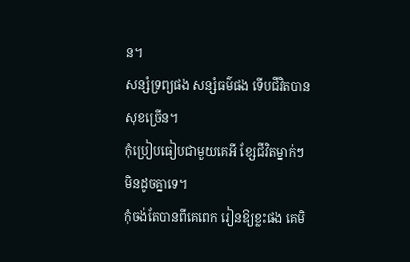ន។
សន្សំទ្រព្យផង សន្សំធម៌ផង ទើបជីវិតបានសុខច្រើន។
កុំប្រៀបធៀបជាមួយគេអី ខ្សែជីវិតម្នាក់ៗមិនដូចគ្នាទេ។
កុំចង់តែបានពីគេពេក រៀនឱ្យខ្លះផង គេមិ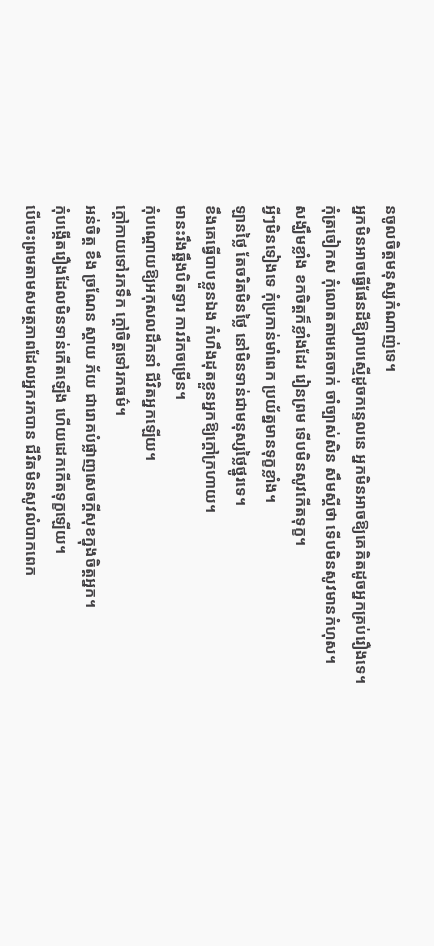នចូលចិត្តមនុស្សកំណាញ់ទេ។
អ្នកមិនអាចធ្វើផែនដីឱ្យរាបស្មើដូចកន្ទេលនេ អ្នកមិនអាចឱ្យគេគិតដូចអ្នកគ្រប់រឿងទេ។
កុំត្រចៀកស កុំលោតតាមគេចាក់ ចាំច្បាស់សិន សឹមស្តីថា ទើបមិនសូវមានកំហុស។
សង្ឃឹមខ្លាំង ខកចិត្តក៏ខ្លាំងដែរ រៀនព្រម ទើបមិនសូវកើតទុក្ខ។
អ្វីៗមិនទៀងទេ កុំប្រកាន់មាំពេក ប្រយ័ត្នមានទុក្ខខ្លាំង។
ឡានថ្លៃ តែចរិតមិនថ្លៃ នៅមិនទាន់ជាមនុស្សថ្លៃថ្នូរទេ។
ខឹងគេធ្វើបាបខ្លួនឯង កំហឹងដុតខ្លួនអ្នកឱ្យក្តៅក្រហាយ។
មានះរឹងឆ្អឹងបិតទ្វារ ការរីកចម្រើន។
កុំបណ្តោយឱ្យអកុសលដឹកនាំ ជីវិតអ្នកឡើយ។
ក្តៅកាយទៅរកទឹក ក្តៅចិត្តទៅរកធម៌។
អន់ចិត្ត ខឹង ច្រណែន ស្តាយ ភ័យ ជារោគបំផ្លាញសេចក្តីសុខក្នុងចិត្តអ្នក។
កុំបង្កើតរឿងដែលមិនទាន់កើតឡើង ហើយដេកកើតទុក្ខឡើយ។
បើចេះព្រមតាមសមត្ថភាពដែលអ្នករកបាន ជីវិតមិនសូវលំបាកពេក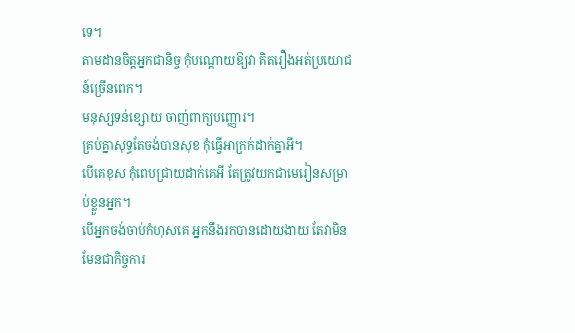ទេ។
តាមដានចិត្តអ្នកជានិច្ច កុំបណ្តោយឱ្យវា គិតរឿងអត់ប្រយោជន៍ច្រើនពេក។
មនុស្សទន់ខ្សោយ ចាញ់ពាក្យបញ្ញោរ។
គ្រប់គ្នាសុទ្ធតែចង់បានសុខ កុំធ្វើអាក្រក់ដាក់គ្នាអី។
បើគេខុស កុំពេបជ្រាយដាក់គេអី តែត្រូវយកជាមេរៀនសម្រាប់ខ្លួនអ្នក។
បើអ្នកចង់ចាប់កំហុសគេ អ្នកនឹងរកបានដោយងាយ តែវាមិនមែនជាកិច្ចការ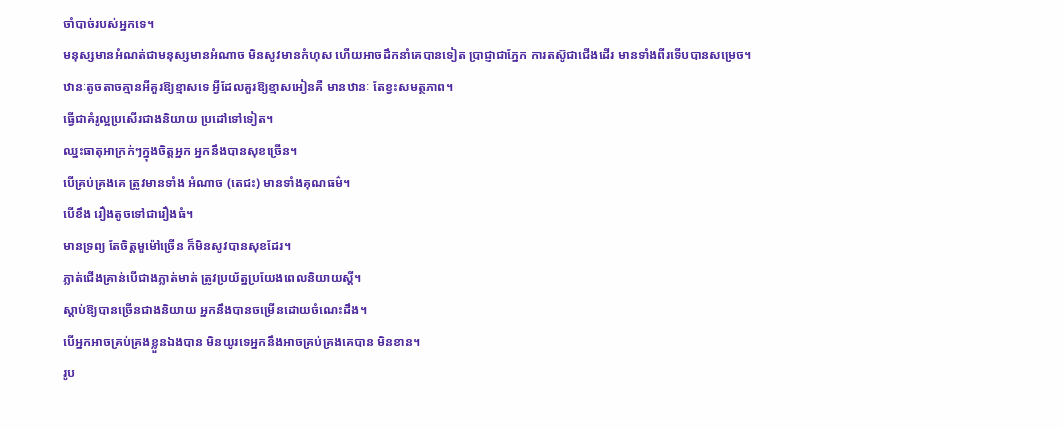ចាំបាច់របស់អ្នកទេ។
មនុស្សមានអំណត់ជាមនុស្សមានអំណាច មិនសូវមានកំហុស ហើយអាចដឹកនាំគេបានទៀត ប្រាជ្ញាជាភ្នែក ការតស៊ូជាជើងដើរ មានទាំងពីរទើបបានសម្រេច។
ឋានៈតូចតាចគ្មានអីគួរឱ្យខ្មាសទេ អ្វីដែលគួរឱ្យខ្មាសអៀនគឺ មានឋានៈ តែខ្វះសមត្ថភាព។
ធ្វើជាគំរូល្អប្រសើរជាងនិយាយ ប្រដៅទៅទៀត។
ឈ្នះធាតុអាក្រក់ៗក្នុងចិត្តអ្នក អ្នកនឹងបានសុខច្រើន។
បើគ្រប់គ្រងគេ ត្រូវមានទាំង អំណាច (តេជះ) មានទាំងគុណធម៌។
បើខឹង រឿងតូចទៅជារឿងធំ។
មានទ្រព្យ តែចិត្តមួម៉ៅច្រើន ក៏មិនសូវបានសុខដែរ។
ភ្លាត់ជើងគ្រាន់បើជាងភ្លាត់មាត់ ត្រូវប្រយ័ត្នប្រយែងពេលនិយាយស្តី។
ស្តាប់ឱ្យបានច្រើនជាងនិយាយ អ្នកនឹងបានចម្រើនដោយចំណេះដឹង។
បើអ្នកអាចគ្រប់គ្រងខ្លួនឯងបាន មិនយូរទេអ្នកនឹងអាចគ្រប់គ្រងគេបាន មិនខាន។
រូប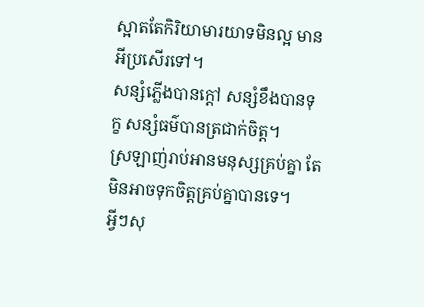ស្អាតតែកិរិយាមារយាទមិនល្អ មានអីប្រសើរទៅ។
សន្សំភ្លើងបានក្តៅ សន្សំខឹងបានទុក្ខ សន្សំធម៌បានត្រជាក់ចិត្ត។
ស្រឡាញ់រាប់អានមនុស្សគ្រប់គ្នា តែមិនអាចទុកចិត្តគ្រប់គ្នាបានទេ។
អ្វីៗសុ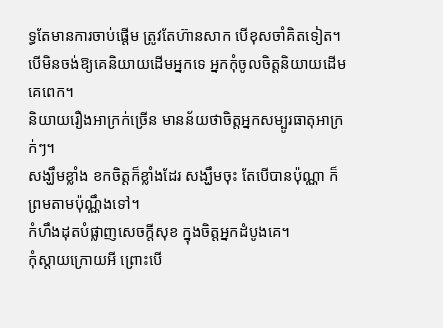ទ្ធតែមានការចាប់ផ្តើម ត្រូវតែហ៊ានសាក បើខុសចាំគិតទៀត។
បើមិនចង់ឱ្យគេនិយាយដើមអ្នកទេ អ្នកកុំចូលចិត្តនិយាយដើមគេពេក។
និយាយរឿងអាក្រក់ច្រើន មានន័យថាចិត្តអ្នកសម្បូរធាតុអាក្រក់ៗ។
សង្ឃឹមខ្លាំង ខកចិត្តក៏ខ្លាំងដែរ សង្ឃឹមចុះ តែបើបានប៉ុណ្ណា ក៏ព្រមតាមប៉ុណ្ណឹងទៅ។
កំហឹងដុតបំផ្លាញសេចក្តីសុខ ក្នុងចិត្តអ្នកដំបូងគេ។
កុំស្តាយក្រោយអី ព្រោះបើ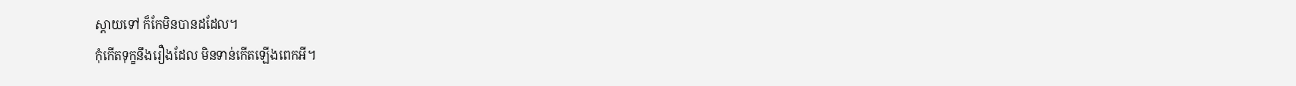ស្តាយទៅ ក៏កែមិនបានដដែល។
កុំកើតទុក្ខនឹងរឿងដែល មិនទាន់កើតឡើងពេកអី។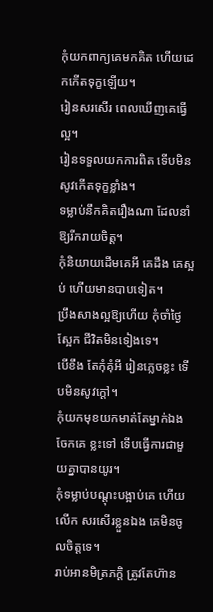កុំយកពាក្យគេមកគិត ហើយដេកកើតទុក្ខឡើយ។
រៀនសរសើរ ពេលឃើញគេធ្វើល្អ។
រៀនទទួលយកការពិត ទើបមិនសូវកើតទុក្ខខ្លាំង។
ទម្លាប់នឹកគិតរឿងណា ដែលនាំឱ្យរីករាយចិត្ត។
កុំនិយាយដើមគេអី គេដឹង គេស្អប់ ហើយមានបាបទៀត។
ប្រឹងសាងល្អឱ្យហើយ កុំចាំថ្ងៃស្អែក ជីវិតមិនទៀងទេ។
បើខឹង តែកុំគុំអី រៀនភ្លេចខ្លះ ទើបមិនសូវក្តៅ។
កុំយកមុខយកមាត់តែម្នាក់ឯង ចែកគេ ខ្លះទៅ ទើបធ្វើការជាមួយគ្នាបានយូរ។
កុំទម្លាប់បណ្តុះបង្អាប់គេ ហើយលើក សរសើរខ្លួនឯង គេមិនចូលចិត្តទេ។
រាប់អានមិត្រភក្តិ ត្រូវតែហ៊ាន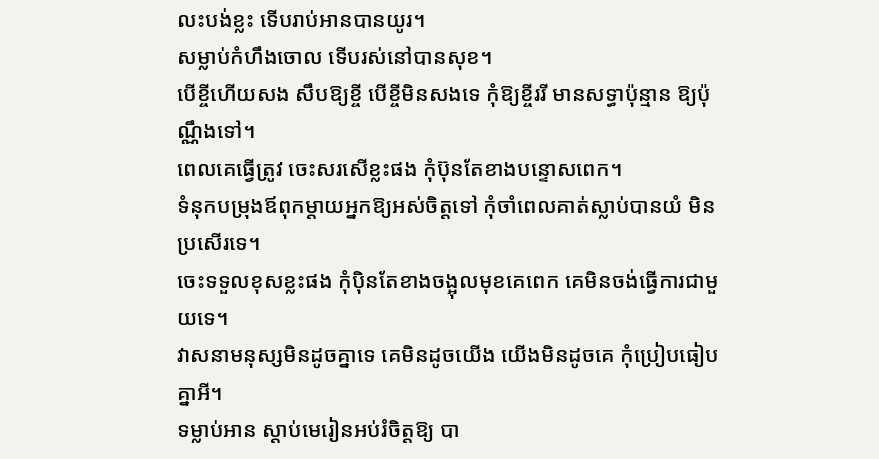លះបង់ខ្លះ ទើបរាប់អានបានយូរ។
សម្លាប់កំហឹងចោល ទើបរស់នៅបានសុខ។
បើខ្ចីហើយសង សឹបឱ្យខ្ចី បើខ្ចីមិនសងទេ កុំឱ្យខ្ចីររី មានសទ្ធាប៉ុន្មាន ឱ្យប៉ុណ្ណឹងទៅ។
ពេលគេធ្វើត្រូវ ចេះសរសើខ្លះផង កុំប៊ុនតែខាងបន្ទោសពេក។
ទំនុកបម្រុងឪពុកម្តាយអ្នកឱ្យអស់ចិត្តទៅ កុំចាំពេលគាត់ស្លាប់បានយំ មិនប្រសើរទេ។
ចេះទទួលខុសខ្លះផង កុំប៉ិនតែខាងចង្អុលមុខគេពេក គេមិនចង់ធ្វើការជាមួយទេ។
វាសនាមនុស្សមិនដូចគ្នាទេ គេមិនដូចយើង យើងមិនដូចគេ កុំប្រៀបធៀបគ្នាអី។
ទម្លាប់អាន ស្តាប់មេរៀនអប់រំចិត្តឱ្យ បា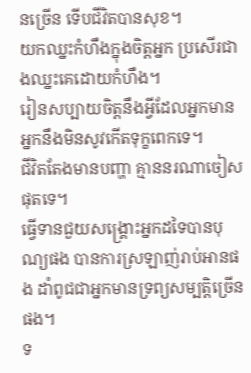នច្រើន ទើបជីវិតបានសុខ។
យកឈ្នះកំហឹងក្នុងចិត្តអ្នក ប្រសើរជាងឈ្នះគេដោយកំហឹង។
រៀនសប្បាយចិត្តនឹងអ្វីដែលអ្នកមាន អ្នកនឹងមិនសូវកើតទុក្ខពេកទេ។
ជីវិតតែងមានបញ្ហា គ្មាននរណាចៀសផុតទេ។
ធ្វើទានជួយសង្គ្រោះអ្នកដទៃបានបុណ្យផង បានការស្រឡាញ់រាប់អានផង ដាំពូជជាអ្នកមានទ្រព្យសម្បត្តិច្រើនផង។
ទ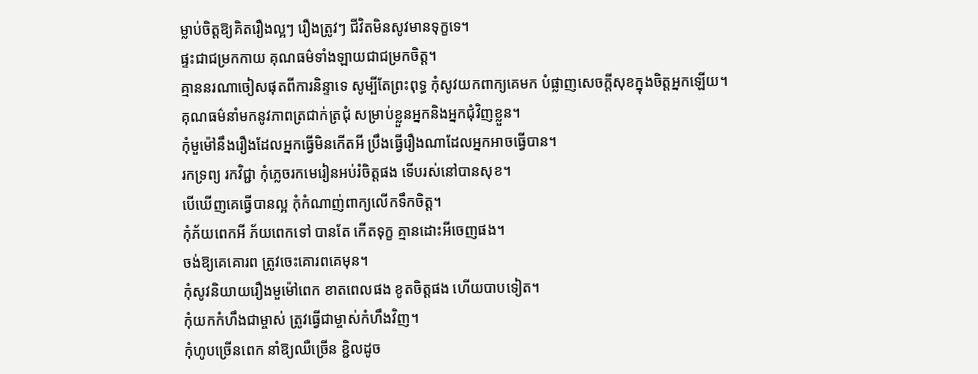ម្លាប់ចិត្តឱ្យគិតរឿងល្អៗ រឿងត្រូវៗ ជីវិតមិនសូវមានទុក្ខទេ។
ផ្ទះជាជម្រកកាយ គុណធម៌ទាំងឡាយជាជម្រកចិត្ត។
គ្មាននរណាចៀសផុតពីការនិន្ទាទេ សូម្បីតែព្រះពុទ្ធ កុំសូវយកពាក្យគេមក បំផ្លាញសេចក្តីសុខក្នុងចិត្តអ្នកឡើយ។
គុណធម៌នាំមកនូវភាពត្រជាក់ត្រជុំ សម្រាប់ខ្លួនអ្នកនិងអ្នកជុំវិញខ្លួន។
កុំមួម៉ៅនឹងរឿងដែលអ្នកធ្វើមិនកើតអី ប្រឹងធ្វើរឿងណាដែលអ្នកអាចធ្វើបាន។
រកទ្រព្យ រកវិជ្ជា កុំភ្លេចរកមេរៀនអប់រំចិត្តផង ទើបរស់នៅបានសុខ។
បើឃើញគេធ្វើបានល្អ កុំកំណាញ់ពាក្យលើកទឹកចិត្ត។
កុំភ័យពេកអី ភ័យពេកទៅ បានតែ កើតទុក្ខ គ្មានដោះអីចេញផង។
ចង់ឱ្យគេគោរព ត្រូវចេះគោរពគេមុន។
កុំសូវនិយាយរឿងមួម៉ៅពេក ខាតពេលផង ខូតចិត្តផង ហើយបាបទៀត។
កុំយកកំហឹងជាម្ចាស់ ត្រូវធ្វើជាម្ចាស់កំហឹងវិញ។
កុំហូបច្រើនពេក នាំឱ្យឈឺច្រើន ខ្ជិលដូច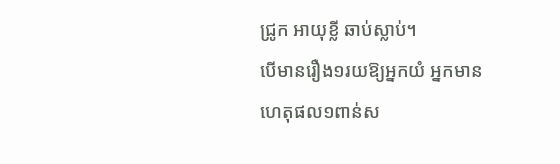ជ្រូក អាយុខ្លី ឆាប់ស្លាប់។
បើមានរឿង១រយឱ្យអ្នកយំ អ្នកមានហេតុផល១ពាន់ស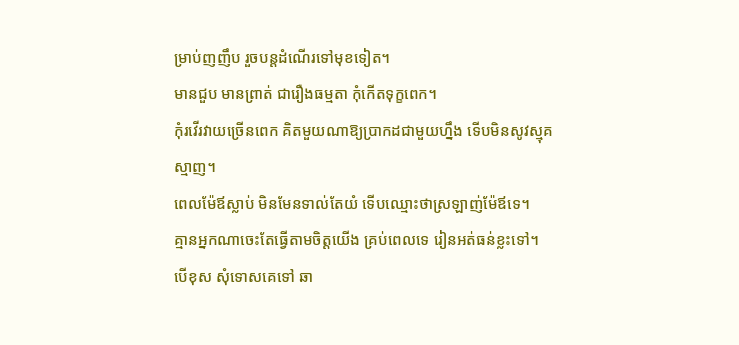ម្រាប់ញញឹប រួចបន្តដំណើរទៅមុខទៀត។
មានជួប មានព្រាត់ ជារឿងធម្មតា កុំកើតទុក្ខពេក។
កុំរវើរវាយច្រើនពេក គិតមួយណាឱ្យប្រាកដជាមួយហ្នឹង ទើបមិនសូវស្មុគស្មាញ។
ពេលម៉ែឪស្លាប់ មិនមែនទាល់តែយំ ទើបឈ្មោះថាស្រឡាញ់ម៉ែឪទេ។
គ្មានអ្នកណាចេះតែធ្វើតាមចិត្តយើង គ្រប់ពេលទេ រៀនអត់ធន់ខ្លះទៅ។
បើខុស សុំទោសគេទៅ ឆា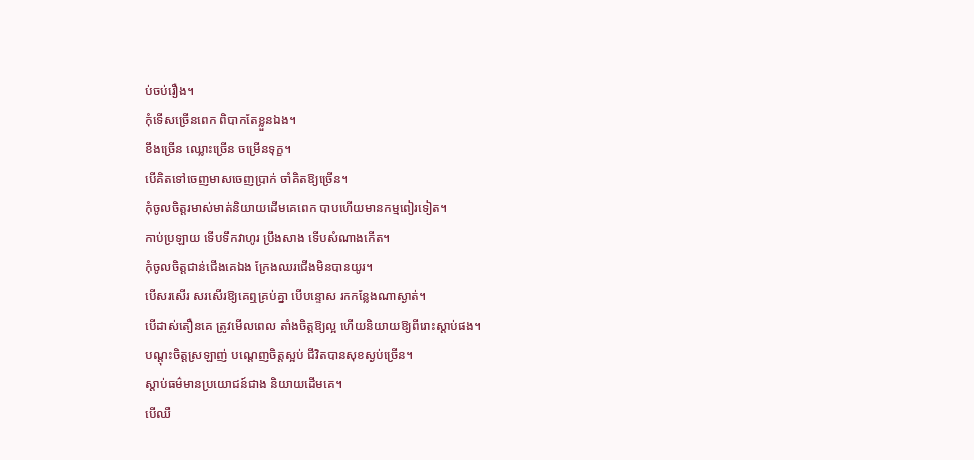ប់ចប់រឿង។
កុំទើសច្រើនពេក ពិបាកតែខ្លួនឯង។
ខឹងច្រើន ឈ្លោះច្រើន ចម្រើនទុក្ខ។
បើគិតទៅចេញមាសចេញប្រាក់ ចាំគិតឱ្យច្រើន។
កុំចូលចិត្តរមាស់មាត់និយាយដើមគេពេក បាបហើយមានកម្មពៀរទៀត។
កាប់ប្រឡាយ ទើបទឹកវាហូរ ប្រឹងសាង ទើបសំណាងកើត។
កុំចូលចិត្តជាន់ជើងគេឯង ក្រែងឈរជើងមិនបានយូរ។
បើសរសើរ សរសើរឱ្យគេឮគ្រប់គ្នា បើបន្ទោស រកកន្លែងណាស្ងាត់។
បើដាស់តឿនគេ ត្រូវមើលពេល តាំងចិត្តឱ្យល្អ ហើយនិយាយឱ្យពីរោះស្តាប់ផង។
បណ្តុះចិត្តស្រឡាញ់ បណ្តេញចិត្តស្អប់ ជីវិតបានសុខស្ងប់ច្រើន។
ស្តាប់ធម៌មានប្រយោជន៍ជាង និយាយដើមគេ។
បើឈឺ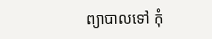ព្យាបាលទៅ កុំ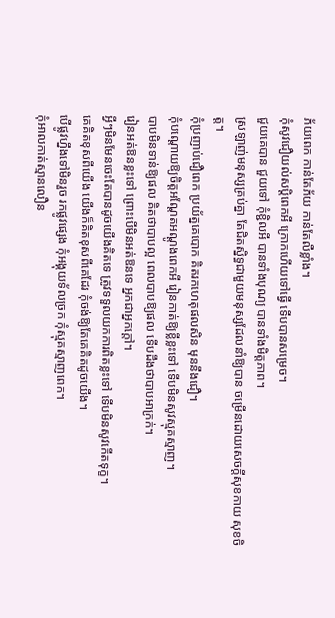ភ័យពេក កាន់តែភ័យ កាន់តែលឺខ្លាំង។
កុំសូវជឿយល់សប្តិពេកអី ក្រោកហើយទៅធ្វើ ទើបបានសម្រេច។
ជួយគេបាន ជួយទៅ កុំខ្ជិលអី បានទាំងបុណ្យ បានទាំងមិត្តភាព។
ស្រឡាញ់មនុស្សគ្រប់គ្នា តែជិតស្និទ្ធជាមួយមនុស្សដែលនាំឱ្យបាន ចម្រើនដោយសេចក្តីសុខកាយ សុខចិត្ត។
កុំប្រញាប់ជឿពេក ប្រយ័ត្នគេបោក គិតរកហេតុផលសិន មុននឹងជឿ។
កុំបណ្តោយឱ្យចិត្តអណ្តែតអណ្តូងពេកអី រៀនកាត់ឱ្យខ្លីខ្លះទៅ ទើបមិនសូវស្មុគស្មាញ។
បាបមិនទាន់ឱ្យផល គិតថាបាបល្អ ពេលបាបឱ្យផល ទើបដឹងថាបាបអាក្រក់។
រៀនអត់ឱនខ្លះទៅ ព្រោះបើមិនអត់ឱនទេ អ្នកជាអ្នកក្តៅ។
អ្វីៗមិនមែនចេះតែបានដូចយើងគិតទេ ត្រូវទទួលយកការពិតខ្លះទៅ ទើបមិនសូវកើតទុក្ខ។
គេគិតខុសពីយើង យើងក៏គិតខុសពីគេដែរ កុំចង់ឱ្យតែគេគិតដូចយើង។
បើផ្លូវហ្នឹងទៅមិនរួច រកផ្លូវផ្សេង កុំអង្គុយទ័លច្រក កុំស្មុគស្មាញពេក។
កុំអាលកាត់ស្មានលឿន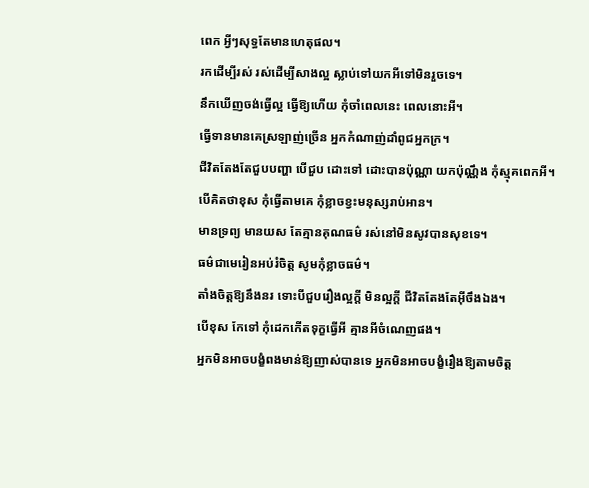ពេក អ្វីៗសុទ្ធតែមានហេតុផល។
រកដើម្បីរស់ រស់ដើម្បីសាងល្អ ស្លាប់ទៅយកអីទៅមិនរួចទេ។
នឹកឃើញចង់ធ្វើល្អ ធ្វើឱ្យហើយ កុំចាំពេលនេះ ពេលនោះអី។
ធ្វើទានមានគេស្រឡាញ់ច្រើន អ្នកកំណាញ់ដាំពូជអ្នកក្រ។
ជីវិតតែងតែជួបបញ្ហា បើជួប ដោះទៅ ដោះបានប៉ុណ្ណា យកប៉ុណ្ណឹង កុំស្មុគពេកអី។
បើគិតថាខុស កុំធ្វើតាមគេ កុំខ្លាចខ្វះមនុស្សរាប់អាន។
មានទ្រព្យ មានយស តែគ្មានគុណធម៌ រស់នៅមិនសូវបានសុខទេ។
ធម៌ជាមេរៀនអប់រំចិត្ត សូមកុំខ្លាចធម៌។
តាំងចិត្តឱ្យនឹងនរ ទោះបីជួបរឿងល្អក្តី មិនល្អក្តី ជីវិតតែងតែអ៊ីចឹងឯង។
បើខុស កែទៅ កុំដេកកើតទុក្ខធ្វើអី គ្មានអីចំណេញផង។
អ្នកមិនអាចបង្ខំពងមាន់ឱ្យញាស់បានទេ អ្នកមិនអាចបង្ខំរឿងឱ្យតាមចិត្ត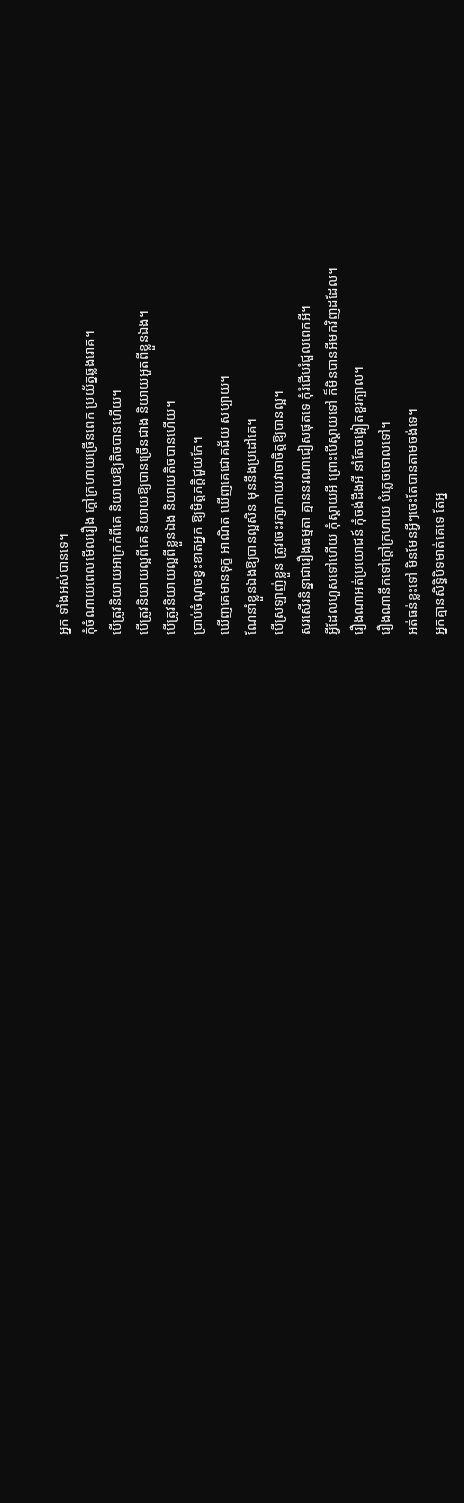អ្នក ទាំងអស់បានទេ។
កុំចំណាយពេលមើលរឿង ក្តៅក្រហាយច្រើនពេក ប្រយ័ត្នឆ្លងរោគ។
បើត្រូវនិយាយអាក្រក់ពីគេ និយាយឱ្យតិចបានហើយ។
បើត្រូវនិយាយល្អពីគេ និយាយឱ្យបានច្រើនជាង និយាយអួតពីខ្លួនឯង។
បើត្រូវនិយាយល្អពីខ្លួនឯង និយាយតិចបានហើយ។
ប្រាប់ចំណុចខ្វះខាតអ្នក ឱ្យមិត្តភក្តិជួយកែ។
ឃើញគេមានទុក្ខ អាណិត ឃើញគេជោគជ័យ សប្បាយ។
ណែនាំខ្លួនឯងឱ្យបានល្អសិន មុននឹងប្រដៅគេ។
បើស្រឡាញ់ខ្លួន ត្រូវចេះរក្សាកាយវាចាចិត្តឱ្យបានល្អ។
សរសើរនិន្នាជារឿងធម្មតា គ្មាននរណាជៀសផុតទេ កុំរំជើបរំជួលពេកអី។
អ្វីដែលហួសទៅហើយ កុំស្តាយអី ព្រោះបើស្តាយទៅ ក៏មិនបានអីមកវិញដដែល។
រឿងណាអត់ប្រយោជន៍ កុំចង់ដឹងអី នាំតែចង្អៀតខួរក្បាល។
រឿងណានឹកទៅក្តៅក្រហាយ បំភ្លេចចោលទៅ។
អត់ធន់ខ្លះទៅ មិនមែនអ្វីៗចេះតែបានតាមចង់ទេ។
អ្នកគ្មានសិទ្ធិបិទមាត់គេទេ តែអ្ន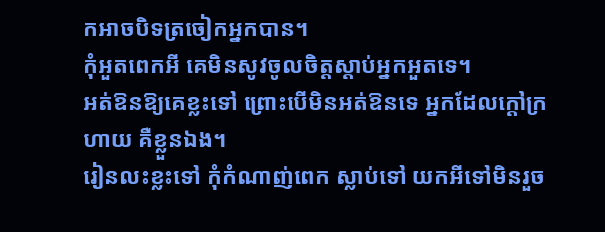កអាចបិទត្រចៀកអ្នកបាន។
កុំអួតពេកអី គេមិនសូវចូលចិត្តស្តាប់អ្នកអួតទេ។
អត់ឱនឱ្យគេខ្លះទៅ ព្រោះបើមិនអត់ឱនទេ អ្នកដែលក្តៅក្រហាយ គឺខ្លួនឯង។
រៀនលះខ្លះទៅ កុំកំណាញ់ពេក ស្លាប់ទៅ យកអីទៅមិនរួច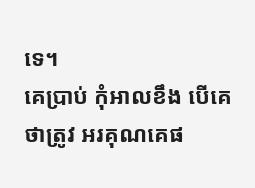ទេ។
គេប្រាប់ កុំអាលខឹង បើគេថាត្រូវ អរគុណគេផ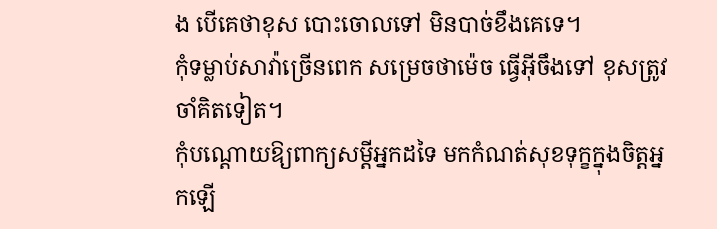ង បើគេថាខុស បោះចោលទៅ មិនបាច់ខឹងគេទេ។
កុំទម្លាប់សាវ៉ាច្រើនពេក សម្រេចថាម៉េច ធ្វើអ៊ីចឹងទៅ ខុសត្រូវចាំគិតទៀត។
កុំបណ្តោយឱ្យពាក្យសម្តីអ្នកដទៃ មកកំណត់សុខទុក្ខក្នុងចិត្តអ្នកឡើ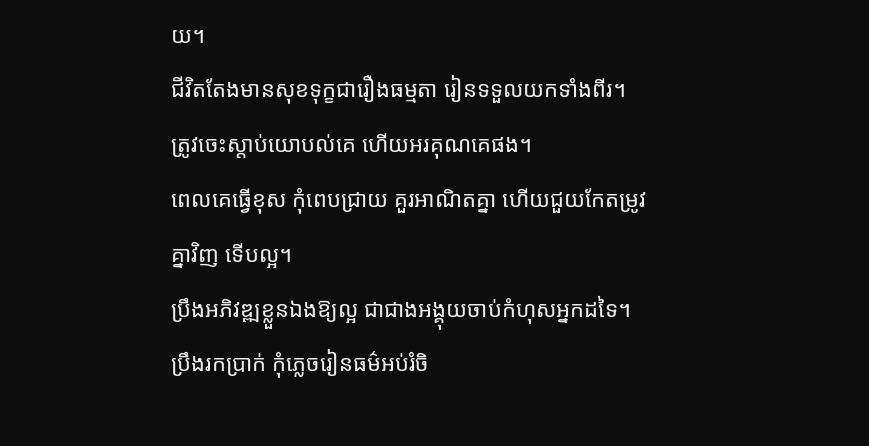យ។
ជីវិតតែងមានសុខទុក្ខជារឿងធម្មតា រៀនទទួលយកទាំងពីរ។
ត្រូវចេះស្តាប់យោបល់គេ ហើយអរគុណគេផង។
ពេលគេធ្វើខុស កុំពេបជ្រាយ គួរអាណិតគ្នា ហើយជួយកែតម្រូវគ្នាវិញ ទើបល្អ។
ប្រឹងអភិវឌ្ឍខ្លួនឯងឱ្យល្អ ជាជាងអង្គុយចាប់កំហុសអ្នកដទៃ។
ប្រឹងរកប្រាក់ កុំភ្លេចរៀនធម៌អប់រំចិ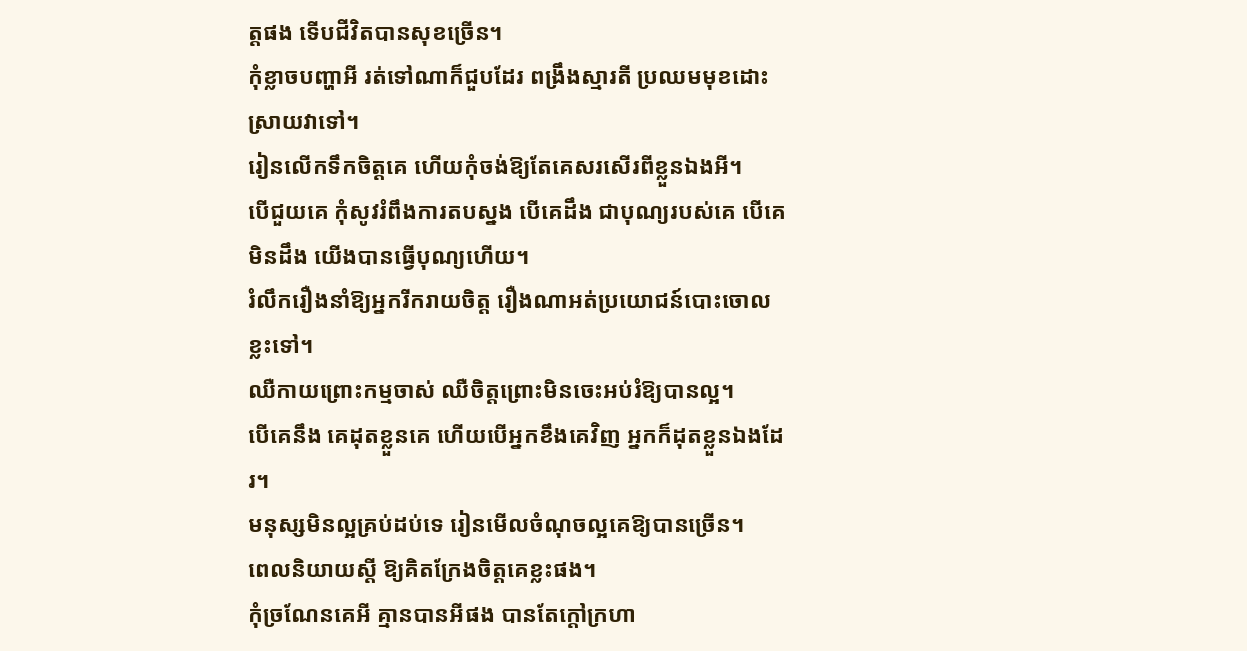ត្តផង ទើបជីវិតបានសុខច្រើន។
កុំខ្លាចបញ្ហាអី រត់ទៅណាក៏ជួបដែរ ពង្រឹងស្មារតី ប្រឈមមុខដោះស្រាយវាទៅ។
រៀនលើកទឹកចិត្តគេ ហើយកុំចង់ឱ្យតែគេសរសើរពីខ្លួនឯងអី។
បើជួយគេ កុំសូវរំពឹងការតបស្នង បើគេដឹង ជាបុណ្យរបស់គេ បើគេមិនដឹង យើងបានធ្វើបុណ្យហើយ។
រំលឹករឿងនាំឱ្យអ្នករីករាយចិត្ត រឿងណាអត់ប្រយោជន៍បោះចោលខ្លះទៅ។
ឈឺកាយព្រោះកម្មចាស់ ឈឺចិត្តព្រោះមិនចេះអប់រំឱ្យបានល្អ។
បើគេនឹង គេដុតខ្លួនគេ ហើយបើអ្នកខឹងគេវិញ អ្នកក៏ដុតខ្លួនឯងដែរ។
មនុស្សមិនល្អគ្រប់ដប់ទេ រៀនមើលចំណុចល្អគេឱ្យបានច្រើន។
ពេលនិយាយស្តី ឱ្យគិតក្រែងចិត្តគេខ្លះផង។
កុំច្រណែនគេអី គ្មានបានអីផង បានតែក្តៅក្រហា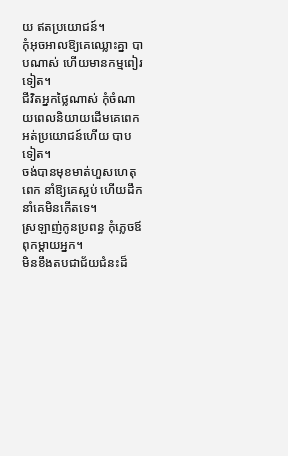យ ឥតប្រយោជន៍។
កុំអុចអាលឱ្យគេឈ្លោះគ្នា បាបណាស់ ហើយមានកម្មពៀរទៀត។
ជីវិតអ្នកថ្លៃណាស់ កុំចំណាយពេលនិយាយដើមគេពេក អត់ប្រយោជន៍ហើយ បាបទៀត។
ចង់បានមុខមាត់ហួសហេតុពេក នាំឱ្យគេស្អប់ ហើយដឹកនាំគេមិនកើតទេ។
ស្រឡាញ់កូនប្រពន្ធ កុំភ្លេចឪពុកម្តាយអ្នក។
មិនខឹងតបជាជ័យជំនះដ៏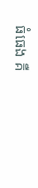ធំធេង គឺ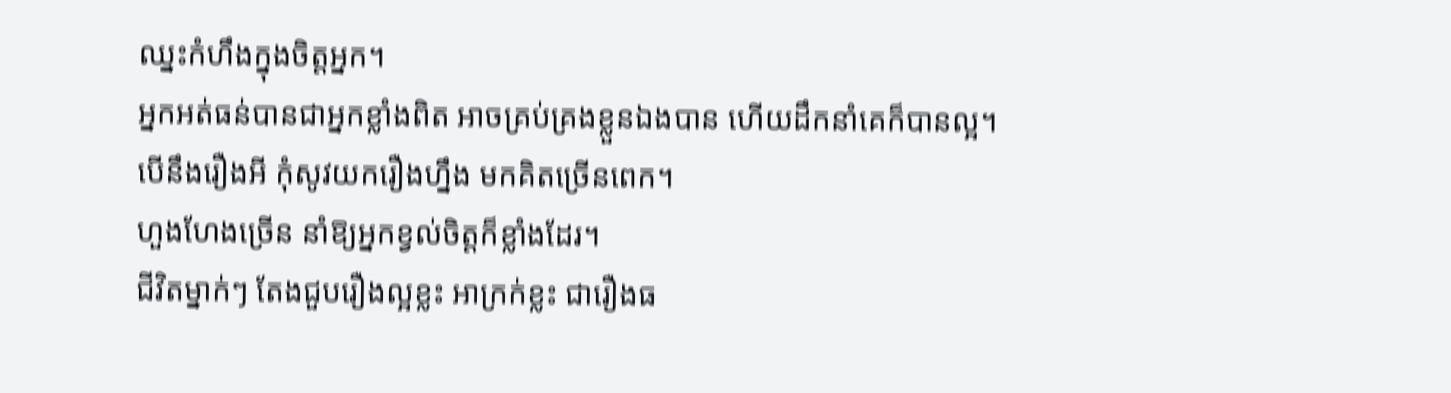ឈ្នះកំហឹងក្នុងចិត្តអ្នក។
អ្នកអត់ធន់បានជាអ្នកខ្លាំងពិត អាចគ្រប់គ្រងខ្លួនឯងបាន ហើយដឹកនាំគេក៏បានល្អ។
បើនឹងរឿងអី កុំសូវយករឿងហ្នឹង មកគិតច្រើនពេក។
ហួងហែងច្រើន នាំឱ្យអ្នកខ្វល់ចិត្តក៏ខ្លាំងដែរ។
ជីវិតម្នាក់ៗ តែងជួបរឿងល្អខ្លះ អាក្រក់ខ្លះ ជារឿងធ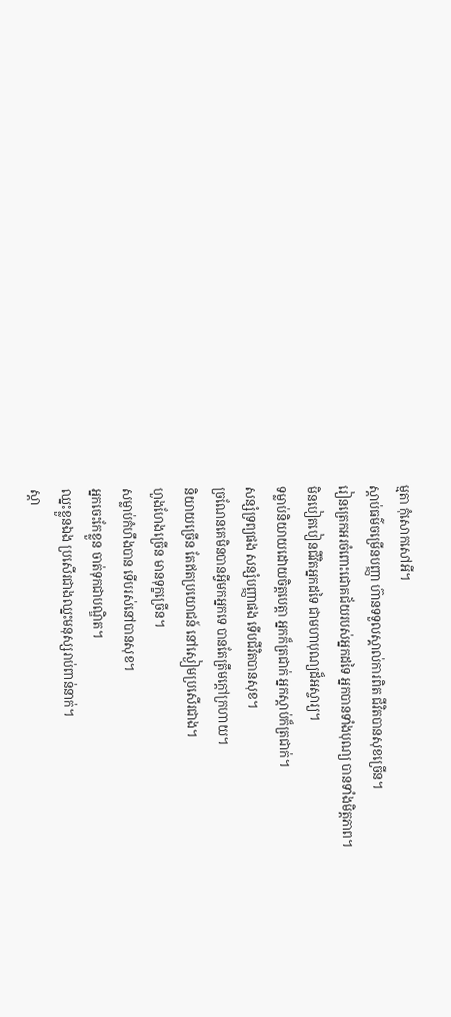ម្មតា កុំសោកសៅអី។
ស្តាប់ធម៌ចម្រើនបញ្ញា ហ៊ានទទួលស្គាល់ការពិត ជីវិតបានសុខច្រើន។
រៀនត្រេកអរចំពោះជោគជ័យរបស់អ្នកដទៃ អ្នកបានទាំងបុណ្យ បានទាំងមិត្តភាព។
មិនបៀតបៀនជីវិតអ្នកដទៃ ជាមហាបុណ្យដ៏អស្ចារ្យ។
ទម្លាប់និយាយដោយចិត្តបេត្តា អ្នកក៏ត្រជាក់ អ្នកស្តាប់ក៏ត្រជាក់។
សន្សំទ្រព្យផង សន្សំបញ្ញាផង ទើបជីវិតបានសុខ។
ច្រណែនគេមិនបានអ្វីមកអ្នកទេ បានតែត្រឹមក្តៅក្រហាយ។
និយាយច្រើន តែឥតប្រយោជន៍ នៅស្ងៀមប្រសើរជាង។
ហួងហែងច្រើន មានទុក្ខច្រើន។
សម្លាប់កំហឹងបាន ទើបរស់នៅបានសុខ។
អ្នកចេះកែខ្លួន ចាត់ទុកជាបណ្ឌិត។
ឈ្នះខ្លួនឯង ប្រសើរជាងឈ្នះមនុស្សរាប់ពាន់នាក់។
ស្តា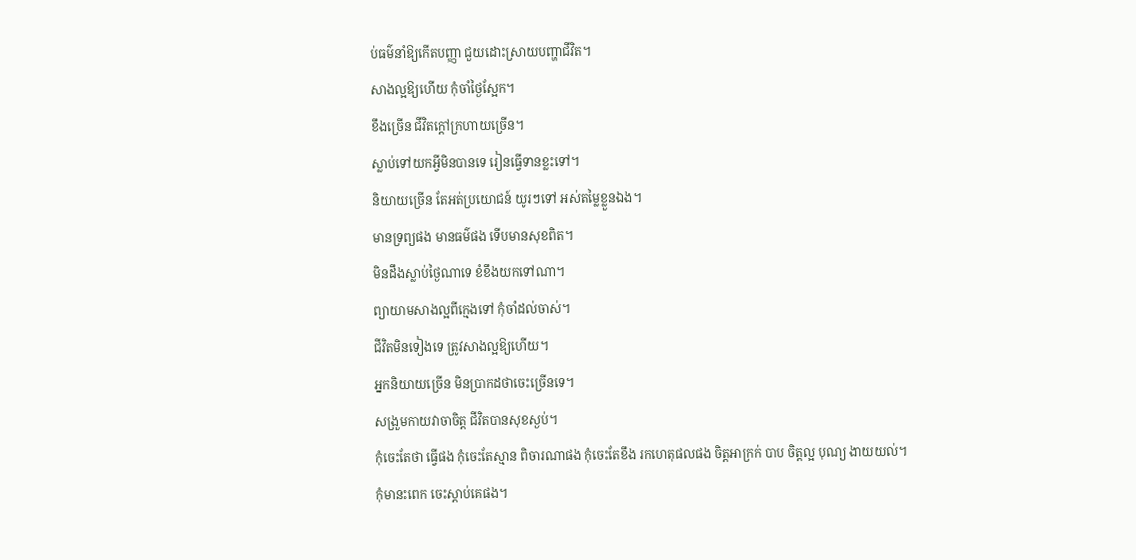ប់ធម៌នាំឱ្យកើតបញ្ញា ជួយដោះស្រាយបញ្ហាជីវិត។
សាងល្អឱ្យហើយ កុំចាំថ្ងៃស្អែក។
ខឹងច្រើន ជីវិតក្តៅក្រហាយច្រើន។
ស្លាប់ទៅយកអ្វីមិនបានទេ រៀនធ្វើទានខ្លះទៅ។
និយាយច្រើន តែអត់ប្រយោជន៍ យូរៗទៅ អស់តម្លៃខ្លួនឯង។
មានទ្រព្យផង មានធម៌ផង ទើបមានសុខពិត។
មិនដឹងស្លាប់ថ្ងៃណាទេ ខំខឹងយកទៅណា។
ព្យាយាមសាងល្អពីក្មេងទៅ កុំចាំដល់ចាស់។
ជីវិតមិនទៀងទេ ត្រូវសាងល្អឱ្យហើយ។
អ្នកនិយាយច្រើន មិនប្រាកដថាចេះច្រើនទេ។
សង្រួមកាយវាចាចិត្ត ជីវិតបានសុខស្ងប់។
កុំចេះតែថា ធ្វើផង កុំចេះតែស្មាន ពិចារណាផង កុំចេះតែខឹង រកហេតុផលផង ចិត្តអាក្រក់ បាប ចិត្តល្អ បុណ្យ ងាយយល់។
កុំមានះពេក ចេះស្តាប់គេផង។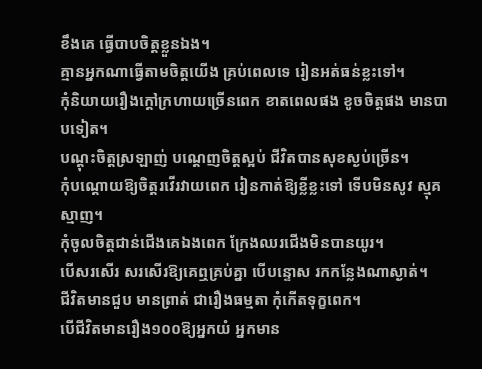ខឹងគេ ធ្វើបាបចិត្តខ្លួនឯង។
គ្មានអ្នកណាធ្វើតាមចិត្តយើង គ្រប់ពេលទេ រៀនអត់ធន់ខ្លះទៅ។
កុំនិយាយរឿងក្តៅក្រហាយច្រើនពេក ខាតពេលផង ខូចចិត្តផង មានបាបទៀត។
បណ្តុះចិត្តស្រឡាញ់ បណ្តេញចិត្តស្អប់ ជីវិតបានសុខស្ងប់ច្រើន។
កុំបណ្តោយឱ្យចិត្តរវើរវាយពេក រៀនកាត់ឱ្យខ្លីខ្លះទៅ ទើបមិនសូវ ស្មុគស្មាញ។
កុំចូលចិត្តជាន់ជើងគេឯងពេក ក្រែងឈរជើងមិនបានយូរ។
បើសរសើរ សរសើរឱ្យគេឮគ្រប់គ្នា បើបន្ទោស រកកន្លែងណាស្ងាត់។
ជីវិតមានជួប មានព្រាត់ ជារឿងធម្មតា កុំកើតទុក្ខពេក។
បើជីវិតមានរឿង១០០ឱ្យអ្នកយំ អ្នកមាន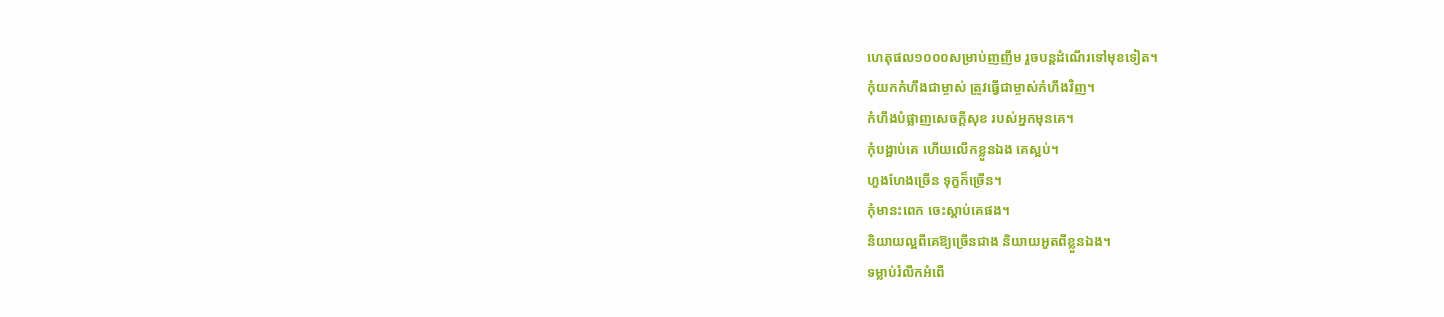ហេតុផល១០០០សម្រាប់ញញឹម រួចបន្តដំណើរទៅមុខទៀត។
កុំយកកំហឹងជាម្ចាស់ ត្រូវធ្វើជាម្ចាស់កំហឹងវិញ។
កំហឹងបំផ្លាញសេចក្តីសុខ របស់អ្នកមុនគេ។
កុំបង្អាប់គេ ហើយលើកខ្លួនឯង គេស្អប់។
ហួងហែងច្រើន ទុក្ខក៏ច្រើន។
កុំមានះពេក ចេះស្តាប់គេផង។
និយាយល្អពីគេឱ្យច្រើនជាង និយាយអួតពីខ្លួនឯង។
ទម្លាប់រំលឹកអំពើ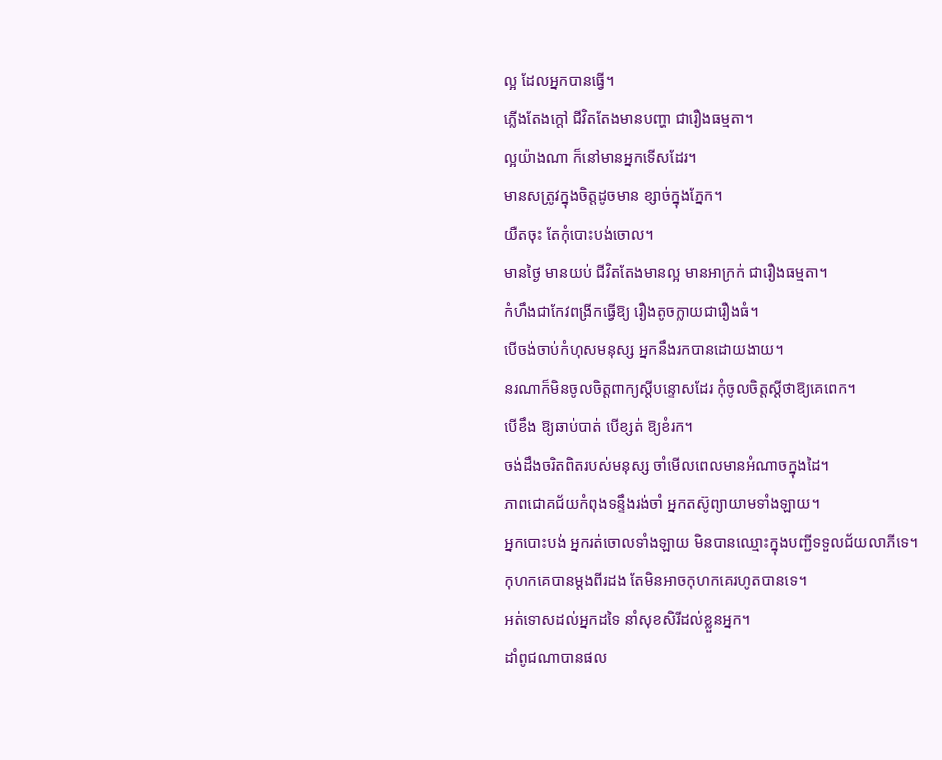ល្អ ដែលអ្នកបានធ្វើ។
ភ្លើងតែងក្តៅ ជីវិតតែងមានបញ្ហា ជារឿងធម្មតា។
ល្អយ៉ាងណា ក៏នៅមានអ្នកទើសដែរ។
មានសត្រូវក្នុងចិត្តដូចមាន ខ្សាច់ក្នុងភ្នែក។
យឺតចុះ តែកុំបោះបង់ចោល។
មានថ្ងៃ មានយប់ ជីវិតតែងមានល្អ មានអាក្រក់ ជារឿងធម្មតា។
កំហឹងជាកែវពង្រីកធ្វើឱ្យ រឿងតូចក្លាយជារឿងធំ។
បើចង់ចាប់កំហុសមនុស្ស អ្នកនឹងរកបានដោយងាយ។
នរណាក៏មិនចូលចិត្តពាក្យស្តីបន្ទោសដែរ កុំចូលចិត្តស្ដីថាឱ្យគេពេក។
បើខឹង ឱ្យឆាប់បាត់ បើខ្សត់ ឱ្យខំរក។
ចង់ដឹងចរិតពិតរបស់មនុស្ស ចាំមើលពេលមានអំណាចក្នុងដៃ។
ភាពជោគជ័យកំពុងទន្ទឹងរង់ចាំ អ្នកតស៊ូព្យាយាមទាំងឡាយ។
អ្នកបោះបង់ អ្នករត់ចោលទាំងឡាយ មិនបានឈ្មោះក្នុងបញ្ជីទទួលជ័យលាភីទេ។
កុហកគេបានម្តងពីរដង តែមិនអាចកុហកគេរហូតបានទេ។
អត់ទោសដល់អ្នកដទៃ នាំសុខសិរីដល់ខ្លួនអ្នក។
ដាំពូជណាបានផល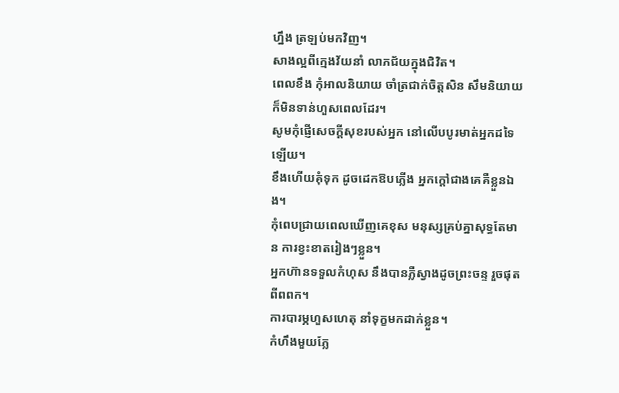ហ្នឹង ត្រឡប់មកវិញ។
សាងល្អពីក្មេងវ័យនាំ លាភជ័យក្នុងជិវិត។
ពេលខឹង កុំអាលនិយាយ ចាំត្រជាក់ចិត្តសិន សឹមនិយាយ ក៏មិនទាន់ហួសពេលដែរ។
សូមកុំផ្ញើសេចក្តីសុខរបស់អ្នក នៅលើបបូរមាត់អ្នកដទៃឡើយ។
ខឹងហើយគុំទុក ដូចដេកឱបភ្លើង អ្នកក្តៅជាងគេគឺខ្លួនឯង។
កុំពេបជ្រាយពេលឃើញគេខុស មនុស្សគ្រប់គ្នាសុទ្ធតែមាន ការខ្វះខាតរៀងៗខ្លួន។
អ្នកហ៊ានទទួលកំហុស នឹងបានភ្លឺស្វាងដូចព្រះចន្ទ រួចផុតពីពពក។
ការបារម្ភហួសហេតុ នាំទុក្ខមកដាក់ខ្លួន។
កំហឹងមួយភ្លែ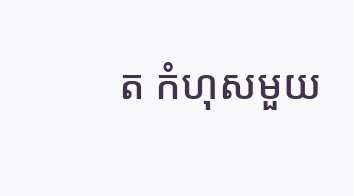ត កំហុសមួយ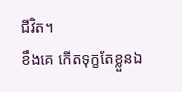ជីវិត។
ខឹងគេ កើតទុក្ខតែខ្លួនឯ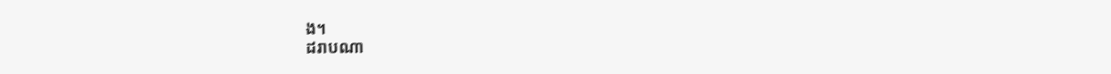ង។
ដរាបណា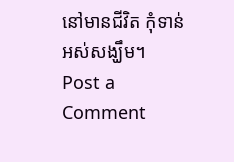នៅមានជីវិត កុំទាន់អស់សង្ឃឹម។
Post a Comment